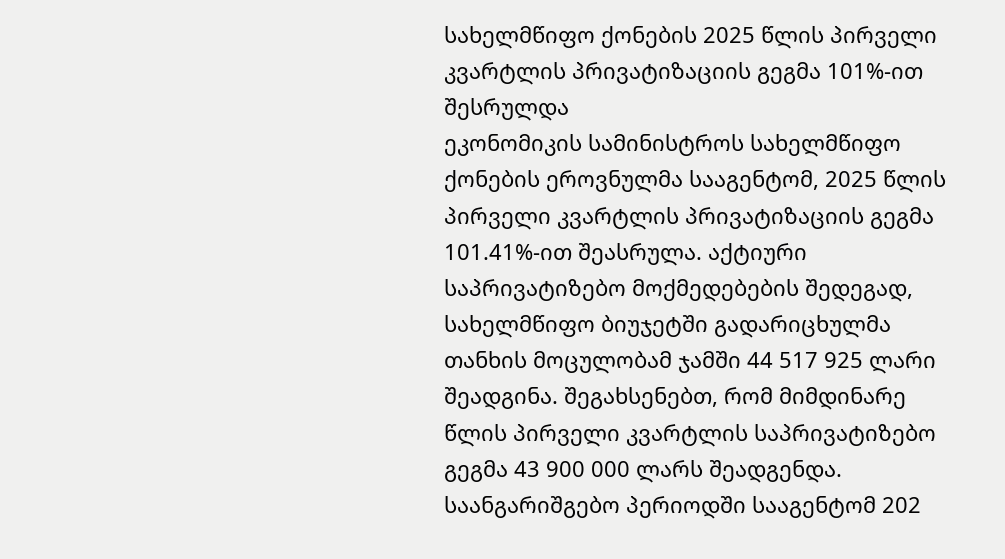სახელმწიფო ქონების 2025 წლის პირველი კვარტლის პრივატიზაციის გეგმა 101%-ით შესრულდა
ეკონომიკის სამინისტროს სახელმწიფო ქონების ეროვნულმა სააგენტომ, 2025 წლის პირველი კვარტლის პრივატიზაციის გეგმა 101.41%-ით შეასრულა. აქტიური საპრივატიზებო მოქმედებების შედეგად, სახელმწიფო ბიუჯეტში გადარიცხულმა თანხის მოცულობამ ჯამში 44 517 925 ლარი შეადგინა. შეგახსენებთ, რომ მიმდინარე წლის პირველი კვარტლის საპრივატიზებო გეგმა 43 900 000 ლარს შეადგენდა.
საანგარიშგებო პერიოდში სააგენტომ 202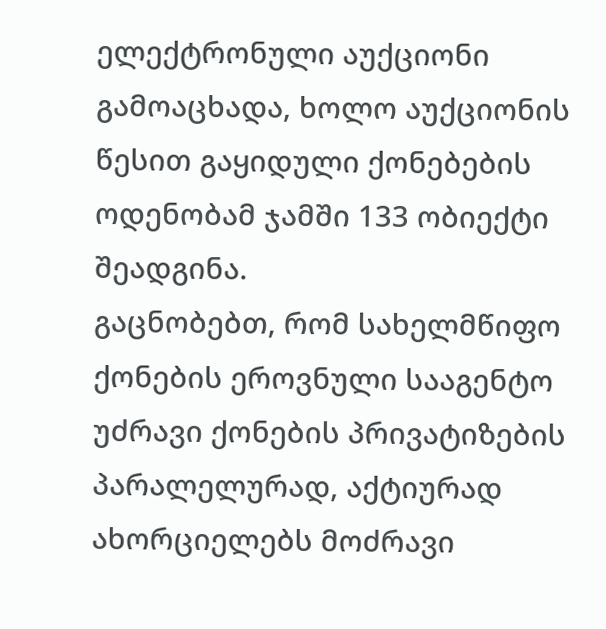ელექტრონული აუქციონი გამოაცხადა, ხოლო აუქციონის წესით გაყიდული ქონებების ოდენობამ ჯამში 133 ობიექტი შეადგინა.
გაცნობებთ, რომ სახელმწიფო ქონების ეროვნული სააგენტო უძრავი ქონების პრივატიზების პარალელურად, აქტიურად ახორციელებს მოძრავი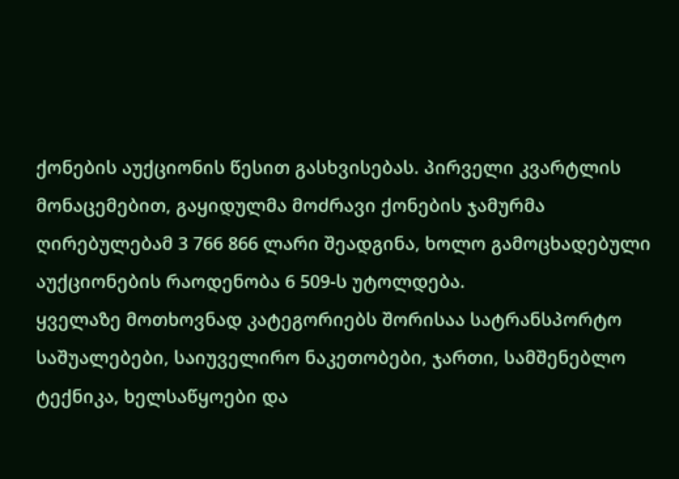ქონების აუქციონის წესით გასხვისებას. პირველი კვარტლის მონაცემებით, გაყიდულმა მოძრავი ქონების ჯამურმა ღირებულებამ 3 766 866 ლარი შეადგინა, ხოლო გამოცხადებული აუქციონების რაოდენობა 6 509-ს უტოლდება.
ყველაზე მოთხოვნად კატეგორიებს შორისაა სატრანსპორტო საშუალებები, საიუველირო ნაკეთობები, ჯართი, სამშენებლო ტექნიკა, ხელსაწყოები და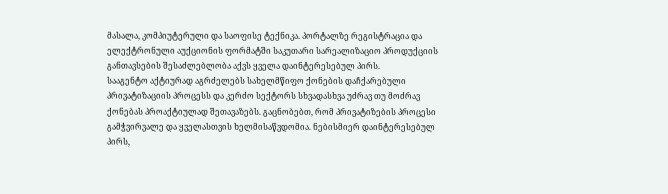მასალა, კომპიუტერული და საოფისე ტექნიკა. პორტალზე რეგისტრაცია და ელექტრონული აუქციონის ფორმატში საკუთარი სარეალიზაციო პროდუქციის განთავსების შესაძლებლობა აქვს ყველა დაინტერესებულ პირს.
სააგენტო აქტიურად აგრძელებს სახელმწიფო ქონების დაჩქარებული პრივატიზაციის პროცესს და კერძო სექტორს სხვადასხვა უძრავ თუ მოძრავ ქონებას პროაქტიულად შეთავაზებს. გაცნობებთ, რომ პრივატიზების პროცესი გამჭვირვალე და ყველასთვის ხელმისაწვდომია. ნებისმიერ დაინტერესებულ პირს,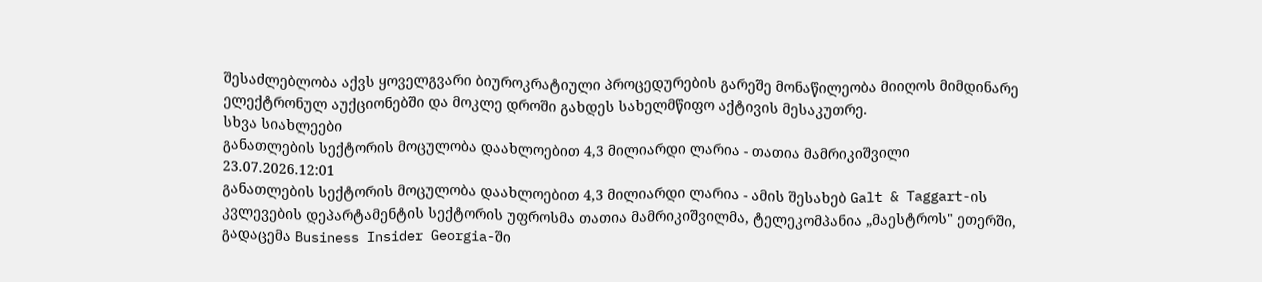შესაძლებლობა აქვს ყოველგვარი ბიუროკრატიული პროცედურების გარეშე მონაწილეობა მიიღოს მიმდინარე ელექტრონულ აუქციონებში და მოკლე დროში გახდეს სახელმწიფო აქტივის მესაკუთრე.
სხვა სიახლეები
განათლების სექტორის მოცულობა დაახლოებით 4,3 მილიარდი ლარია - თათია მამრიკიშვილი
23.07.2026.12:01
განათლების სექტორის მოცულობა დაახლოებით 4,3 მილიარდი ლარია - ამის შესახებ Galt & Taggart-ის კვლევების დეპარტამენტის სექტორის უფროსმა თათია მამრიკიშვილმა, ტელეკომპანია „მაესტროს" ეთერში, გადაცემა Business Insider Georgia-ში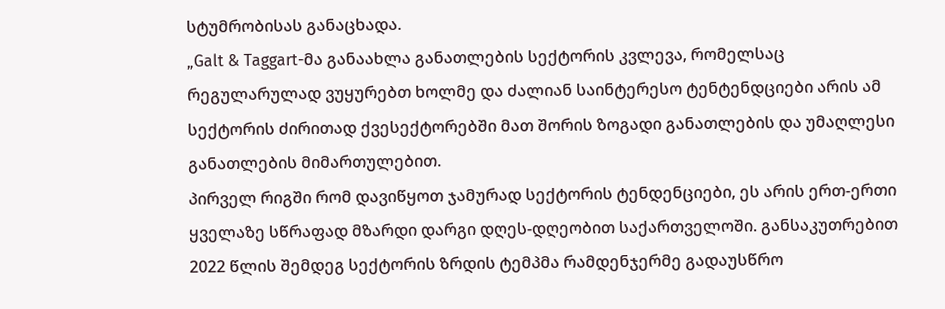სტუმრობისას განაცხადა.
„Galt & Taggart-მა განაახლა განათლების სექტორის კვლევა, რომელსაც რეგულარულად ვუყურებთ ხოლმე და ძალიან საინტერესო ტენტენდციები არის ამ
სექტორის ძირითად ქვესექტორებში მათ შორის ზოგადი განათლების და უმაღლესი განათლების მიმართულებით.
პირველ რიგში რომ დავიწყოთ ჯამურად სექტორის ტენდენციები, ეს არის ერთ-ერთი ყველაზე სწრაფად მზარდი დარგი დღეს-დღეობით საქართველოში. განსაკუთრებით 2022 წლის შემდეგ სექტორის ზრდის ტემპმა რამდენჯერმე გადაუსწრო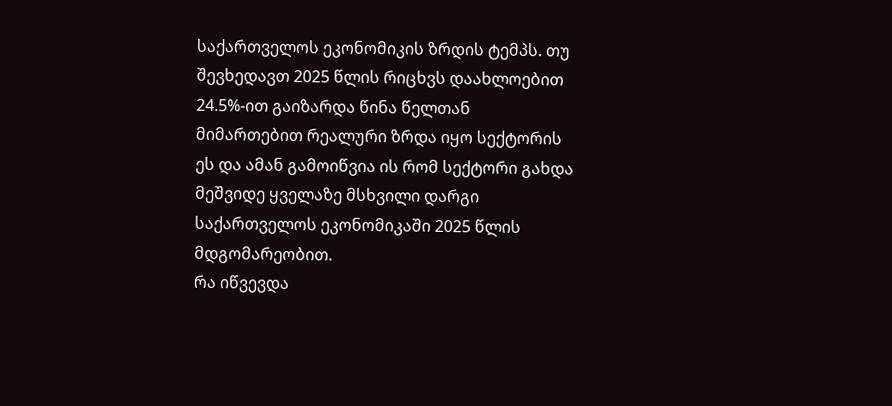საქართველოს ეკონომიკის ზრდის ტემპს. თუ შევხედავთ 2025 წლის რიცხვს დაახლოებით 24.5%-ით გაიზარდა წინა წელთან მიმართებით რეალური ზრდა იყო სექტორის ეს და ამან გამოიწვია ის რომ სექტორი გახდა მეშვიდე ყველაზე მსხვილი დარგი საქართველოს ეკონომიკაში 2025 წლის მდგომარეობით.
რა იწვევდა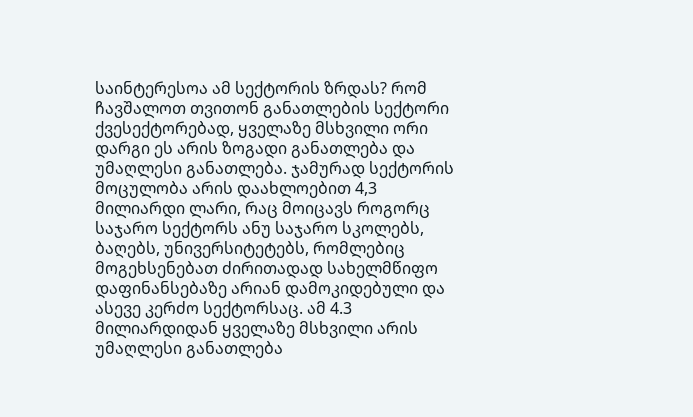საინტერესოა ამ სექტორის ზრდას? რომ ჩავშალოთ თვითონ განათლების სექტორი ქვესექტორებად, ყველაზე მსხვილი ორი დარგი ეს არის ზოგადი განათლება და უმაღლესი განათლება. ჯამურად სექტორის მოცულობა არის დაახლოებით 4,3 მილიარდი ლარი, რაც მოიცავს როგორც საჯარო სექტორს ანუ საჯარო სკოლებს, ბაღებს, უნივერსიტეტებს, რომლებიც მოგეხსენებათ ძირითადად სახელმწიფო დაფინანსებაზე არიან დამოკიდებული და ასევე კერძო სექტორსაც. ამ 4.3 მილიარდიდან ყველაზე მსხვილი არის უმაღლესი განათლება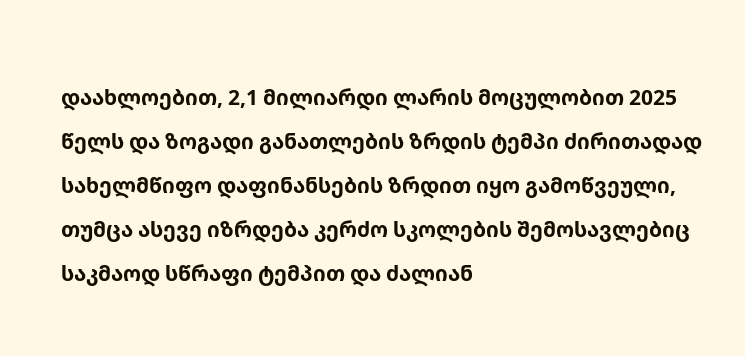დაახლოებით, 2,1 მილიარდი ლარის მოცულობით 2025 წელს და ზოგადი განათლების ზრდის ტემპი ძირითადად სახელმწიფო დაფინანსების ზრდით იყო გამოწვეული, თუმცა ასევე იზრდება კერძო სკოლების შემოსავლებიც საკმაოდ სწრაფი ტემპით და ძალიან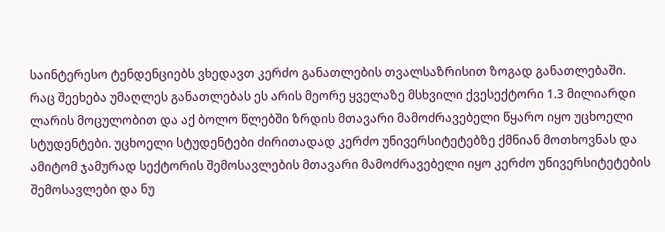საინტერესო ტენდენციებს ვხედავთ კერძო განათლების თვალსაზრისით ზოგად განათლებაში.
რაც შეეხება უმაღლეს განათლებას ეს არის მეორე ყველაზე მსხვილი ქვესექტორი 1.3 მილიარდი ლარის მოცულობით და აქ ბოლო წლებში ზრდის მთავარი მამოძრავებელი წყარო იყო უცხოელი სტუდენტები. უცხოელი სტუდენტები ძირითადად კერძო უნივერსიტეტებზე ქმნიან მოთხოვნას და ამიტომ ჯამურად სექტორის შემოსავლების მთავარი მამოძრავებელი იყო კერძო უნივერსიტეტების შემოსავლები და ნუ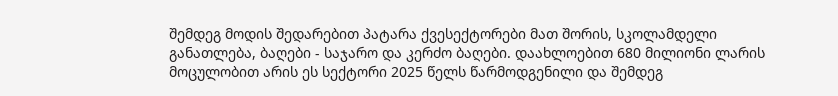შემდეგ მოდის შედარებით პატარა ქვესექტორები მათ შორის, სკოლამდელი განათლება, ბაღები - საჯარო და კერძო ბაღები. დაახლოებით 680 მილიონი ლარის მოცულობით არის ეს სექტორი 2025 წელს წარმოდგენილი და შემდეგ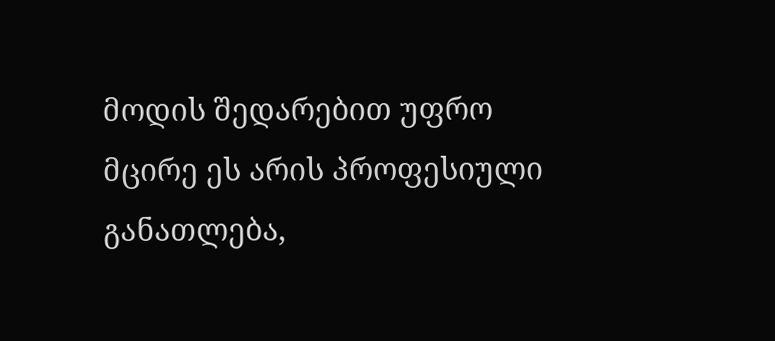მოდის შედარებით უფრო მცირე ეს არის პროფესიული განათლება,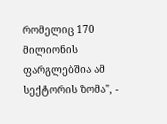რომელიც 170 მილიონის ფარგლებშია ამ სექტორის ზომა", -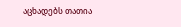აცხადებს თათია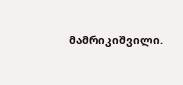მამრიკიშვილი.